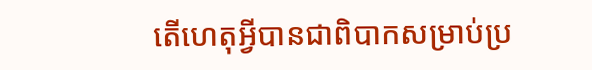តើហេតុអ្វីបានជាពិបាកសម្រាប់ប្រ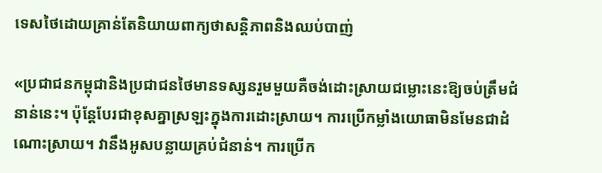ទេសថៃដោយគ្រាន់តែនិយាយពាក្យថាសន្តិភាពនិងឈប់បាញ់

«ប្រជាជនកម្ពុជានិងប្រជាជនថៃមានទស្សនរួមមួយគឺចង់ដោះស្រាយជម្លោះនេះឱ្យចប់ត្រឹមជំនាន់នេះ។ ប៉ុន្តែបែរជាខុសគ្នាស្រឡះក្នុងការដោះស្រាយ។ ការប្រើកម្លាំងយោធាមិនមែនជាដំណោះស្រាយ។ វានឹងអូសបន្លាយគ្រប់ជំនាន់។ ការប្រើក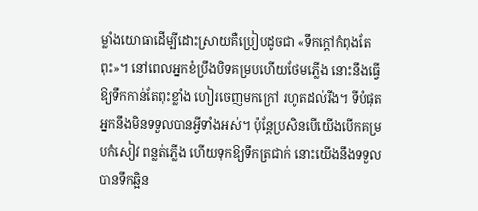ម្លាំងយោធាដើម្បីដោះស្រាយគឺប្រៀបដូចជា «ទឹកក្តៅកំពុងតែពុះ»។ នៅពេលអ្នកខំប្រឹងបិទគម្របហើយថែមភ្លើង នោះនឹងធ្វើឱ្យទឹកកាន់តែពុះខ្លាំង ហៀរចេញមកក្រៅ រហូតដល់រីង។ ទីបំផុតអ្នកនឹងមិនទទួលបានអ្វីទាំងអស់។ ប៉ុន្តែប្រសិនបើយើងបើកគម្របកំសៀវ ពន្លត់ភ្លើង ហើយទុកឱ្យទឹកត្រជាក់ នោះយើងនឹងទទួលបានទឹកឆ្អិន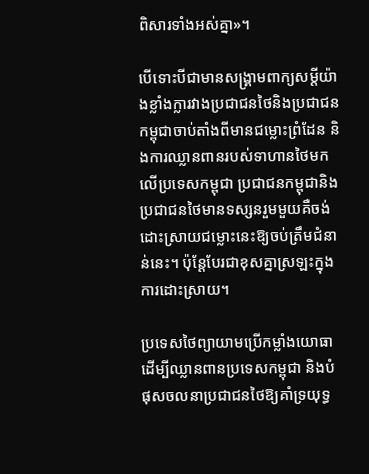ពិសារទាំងអស់គ្នា»។

បើទោះបីជាមានសង្រ្គាមពាក្យសម្តីយ៉ាងខ្លាំងក្លារវាងប្រជាជនថៃនិងប្រជាជនកម្ពុជាចាប់តាំងពីមានជម្លោះព្រំដែន និងការឈ្លានពានរបស់ទាហានថៃមកលើប្រទេសកម្ពុជា ប្រជាជនកម្ពុជានិងប្រជាជនថៃមានទស្សនរួមមួយគឺចង់ដោះស្រាយជម្លោះនេះឱ្យចប់ត្រឹមជំនាន់នេះ។ ប៉ុន្តែបែរជាខុសគ្នាស្រឡះក្នុងការដោះស្រាយ។

ប្រទេសថៃព្យាយាមប្រើកម្លាំងយោធាដើម្បីឈ្លានពានប្រទេសកម្ពុជា និងបំផុសចលនាប្រជាជនថៃឱ្យគាំទ្រយុទ្ធ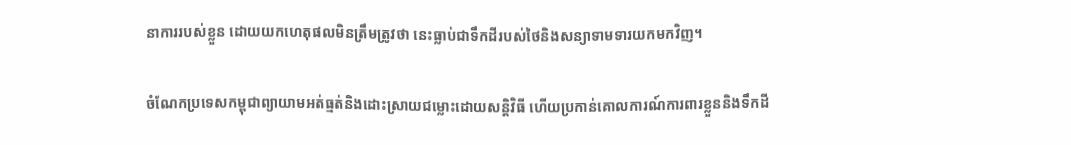នាការរបស់ខ្លួន ដោយយកហេតុផលមិនត្រឹមត្រូវថា នេះធ្លាប់ជាទឹកដីរបស់ថៃនិងសន្យាទាមទារយកមកវិញ។

ចំណែកប្រទេសកម្ពុជាព្យាយាមអត់ធ្មត់និងដោះស្រាយជម្លោះដោយសន្តិវិធី ហើយប្រកាន់គោលការណ៍ការពារខ្លួននិងទឹកដី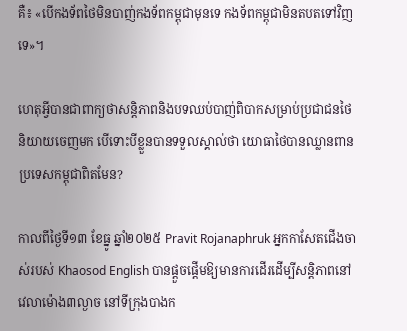គឺ៖ «បើកងទ័ពថៃមិនបាញ់កងទ័ពកម្ពុជាមុនទេ កងទ័ពកម្ពុជាមិនតបតទៅវិញទេ»។

ហេតុអ្វីបានជាពាក្យថាសន្តិភាពនិងបទឈប់បាញ់ពិបាកសម្រាប់ប្រជាជនថៃនិយាយចេញមក បើទោះបីខ្លួនបានទទួលស្គាល់ថា យោធាថៃបានឈ្លានពានប្រទេសកម្ពុជាពិតមែន?

កាលពីថ្ងៃទី១៣ ខែធ្នូ ឆ្នាំ២០២៥ Pravit Rojanaphruk អ្នកកាសែតជើងចាស់របស់ Khaosod English បានផ្តួចផ្តើមឱ្យមានការដើរដើម្បីសន្តិភាពនៅវេលាម៉ោង៣ល្ងាច នៅទីក្រុងបាងក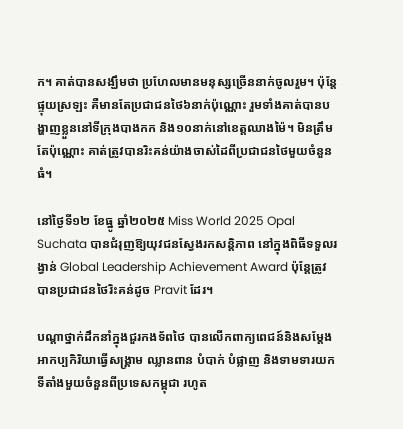ក។ គាត់បានសង្ឃឹមថា ប្រហែលមានមនុស្សច្រើននាក់ចូលរួម។ ប៉ុន្តែផ្ទុយស្រឡះ គឺមានតែប្រជាជនថៃ៦នាក់ប៉ុណ្ណោះ រួមទាំងគាត់បានបង្ហាញខ្លួននៅទីក្រុងបាងកក និង១០នាក់នៅខេត្តឈាងម៉ៃ។ មិនត្រឹមតែប៉ុណ្ណោះ គាត់ត្រូវបានរិះគន់យ៉ាងចាស់ដៃពីប្រជាជនថៃមួយចំនួនធំ។

នៅថ្ងៃទី១២ ខែធ្នូ ឆ្នាំ២០២៥ Miss World 2025 Opal Suchata បានជំរុញឱ្យយុវជនស្វែងរកសន្តិភាព នៅក្នុងពិធីទទួលរង្វាន់ Global Leadership Achievement Award ប៉ុន្តែត្រូវបានប្រជាជនថៃរិះគន់ដូច Pravit ដែរ។

បណ្តាថ្នាក់ដឹកនាំក្នុងជួរកងទ័ពថៃ បានលើកពាក្យពេជន៍និងសម្តែងអាកប្បកិរិយាធ្វើសង្រ្គាម ឈ្លានពាន បំបាក់ បំផ្លាញ និងទាមទារយកទីតាំងមួយចំនួនពីប្រទេសកម្ពុជា រហូត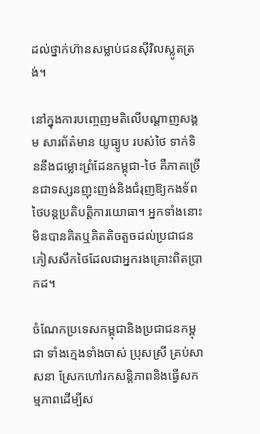ដល់ថ្នាក់ហ៊ានសម្លាប់ជនស៊ីវិលស្លូតត្រង់។

នៅក្នុងការបញ្ចេញមតិលើបណ្តាញសង្គម សារព័ត៌មាន យូធ្យូប របស់ថៃ ទាក់ទិននឹងជម្លោះព្រំដែនកម្ពុជា-ថៃ គឺភាគច្រើនជាទស្សនញុះញង់និងជំរុញឱ្យកងទ័ពថៃបន្តប្រតិបត្តិការយោធា។ អ្នកទាំងនោះមិនបានគិតឬគិតតិចតួចដល់ប្រជាជនភៀសសឹកថៃដែលជាអ្នករងគ្រោះពិតប្រាកដ។

ចំណែកប្រទេសកម្ពុជានិងប្រជាជនកម្ពុជា ទាំងក្មេងទាំងចាស់ ប្រុសស្រី គ្រប់សាសនា ស្រែកហៅរកសន្តិភាពនិងធ្វើសកម្មភាពដើម្បីស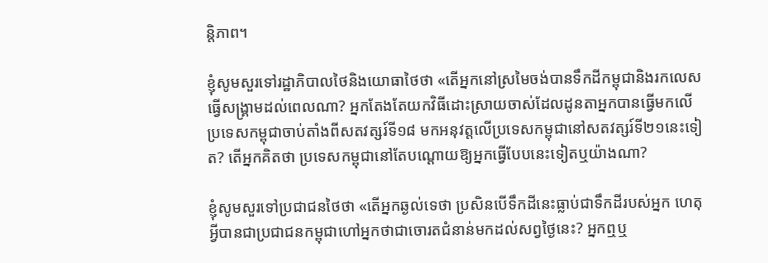ន្តិភាព។

ខ្ញុំសូមសួរទៅរដ្ឋាភិបាលថៃនិងយោធាថៃថា «តើអ្នកនៅស្រមៃចង់បានទឹកដីកម្ពុជានិងរកលេសធ្វើសង្រ្គាមដល់ពេលណា? អ្នកតែងតែយកវិធីដោះស្រាយចាស់ដែលដូនតាអ្នកបានធ្វើមកលើប្រទេសកម្ពុជាចាប់តាំងពីសតវត្សរ៍ទី១៨ មកអនុវត្តលើប្រទេសកម្ពុជានៅសតវត្សរ៍ទី២១នេះទៀត? តើអ្នកគិតថា ប្រទេសកម្ពុជានៅតែបណ្តោយឱ្យអ្នកធ្វើបែបនេះទៀតឬយ៉ាងណា?

ខ្ញុំសូមសួរទៅប្រជាជនថៃថា «តើអ្នកឆ្ងល់ទេថា ប្រសិនបើទឹកដីនេះធ្លាប់ជាទឹកដីរបស់អ្នក ហេតុអ្វីបានជាប្រជាជនកម្ពុជាហៅអ្នកថាជាចោរតជំនាន់មកដល់សព្វថៃ្ងនេះ? អ្នកឮឬ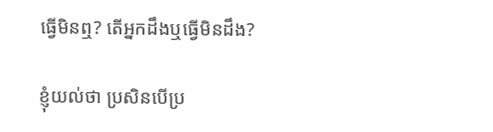ធ្វើមិនឮ? តើអ្នកដឹងឬធ្វើមិនដឹង?

ខ្ញុំយល់ថា ប្រសិនបើប្រ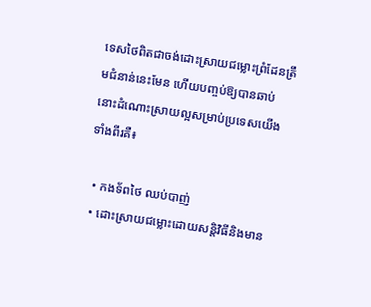ទេសថៃពិតជាចង់ដោះស្រាយជម្លោះព្រំដែនត្រឹមជំនាន់នេះមែន ហើយបញ្ចប់ឱ្យបានឆាប់ នោះដំណោះស្រាយល្អសម្រាប់ប្រទេសយើងទាំងពីរគឺ៖

  • កងទ័ពថៃ ឈប់បាញ់
  • ដោះស្រាយជម្លោះដោយសន្តិវិធីនិងមាន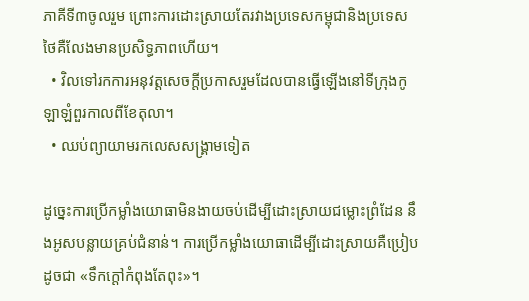ភាគីទី៣ចូលរួម ព្រោះការដោះស្រាយតែរវាងប្រទេសកម្ពុជានិងប្រទេសថៃគឺលែងមានប្រសិទ្ធភាពហើយ។
  • វិលទៅរកការអនុវត្តសេចក្តីប្រកាសរួមដែលបានធ្វើឡើងនៅទីក្រុងកូឡាឡំពួរកាលពីខែតុលា។
  • ឈប់ព្យាយាមរកលេសសង្រ្គាមទៀត

ដូច្នេះការប្រើកម្លាំងយោធាមិនងាយចប់ដើម្បីដោះស្រាយជម្លោះព្រំដែន នឹងអូសបន្លាយគ្រប់ជំនាន់។ ការប្រើកម្លាំងយោធាដើម្បីដោះស្រាយគឺប្រៀបដូចជា «ទឹកក្តៅកំពុងតែពុះ»។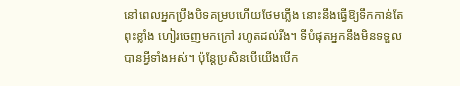នៅពេលអ្នកប្រឹងបិទគម្របហើយថែមភ្លើង នោះនឹងធ្វើឱ្យទឹកកាន់តែពុះខ្លាំង ហៀរចេញមកក្រៅ រហូតដល់រីង។ ទីបំផុតអ្នកនឹងមិនទទួលបានអ្វីទាំងអស់។ ប៉ុន្តែប្រសិនបើយើងបើក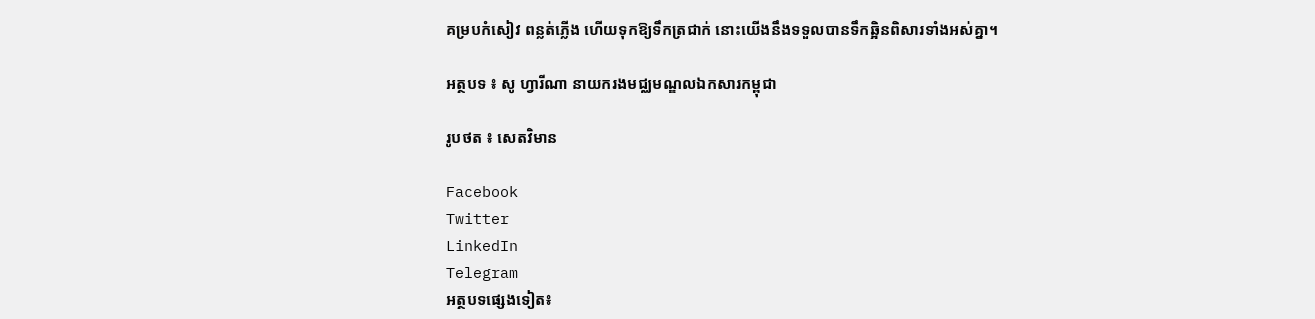គម្របកំសៀវ ពន្លត់ភ្លើង ហើយទុកឱ្យទឹកត្រជាក់ នោះយើងនឹងទទួលបានទឹកឆ្អិនពិសារទាំងអស់គ្នា។

អត្ថបទ ៖ សូ ហ្វារីណា នាយករងមជ្ឈមណ្ឌលឯកសារកម្ពុជា

រូបថត ៖ សេតវិមាន

Facebook
Twitter
LinkedIn
Telegram
អត្ថបទផ្សេងទៀត៖